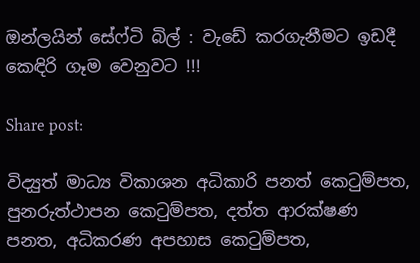ඔන්ලයින් සේෆ්ටි බිල් : වැඩේ කරගැනීමට ඉඩදී කෙඳිරි ගෑම වෙනුවට !!!

Share post:

විද්‍යුත් මාධ්‍ය විකාශන අධිකාරි පනත් කෙටුම්පත, පුනරුත්ථාපන කෙටුම්පත, දත්ත ආරක්ෂණ පනත, අධිකරණ අපහාස කෙටුම්පත,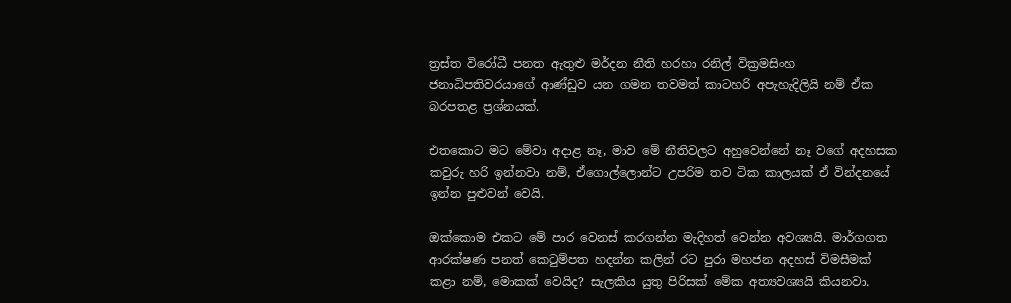ත්‍රස්ත විරෝධී පනත ඇතුළු මර්දන නීති හරහා රනිල් වික්‍රමසිංහ ජනාධිපතිවරයාගේ ආණ්ඩුව යන ගමන තවමත් කාටහරි අපැහැදිලියි නම් ඒක බරපතළ ප්‍රශ්නයක්.

එතකොට මට මේවා අදාළ නෑ, මාව මේ නීතිවලට අහුවෙන්නේ නෑ වගේ අදහසක කවුරු හරි ඉන්නවා නම්, ඒගොල්ලොන්ට උපරිම තව ටික කාලයක් ඒ වින්දනයේ ඉන්න පුළුවන් වෙයි.

ඔක්කොම එකට මේ පාර වෙනස් කරගන්න මැදිහත් වෙන්න අවශ්‍යයි. මාර්ගගත ආරක්ෂණ පනත් කෙටුම්පත හදන්න කලින් රට පුරා මහජන අදහස් විමසීමක් කළා නම්, මොකක් වෙයිද? සැලකිය යුතු පිරිසක් මේක අත්‍යවශ්‍යයි කියනවා.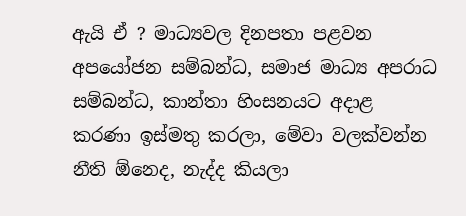ඇයි ඒ ? මාධ්‍යවල දිනපතා පළවන අපයෝජන සම්බන්ධ, සමාජ මාධ්‍ය අපරාධ සම්බන්ධ, කාන්තා හිංසනයට අදාළ කරණා ඉස්මතු කරලා, මේවා වලක්වන්න නීති ඕනෙද, නැද්ද කියලා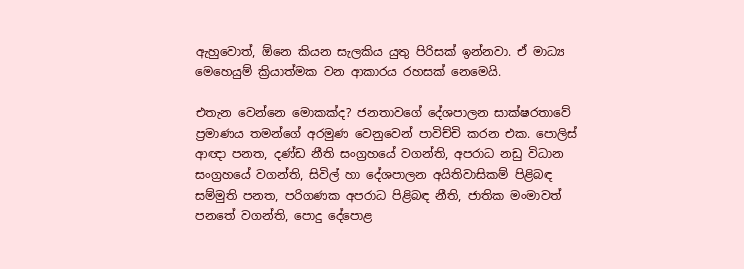ඇහුවොත්, ඕනෙ කියන සැලකිය යුතු පිරිසක් ඉන්නවා. ඒ මාධ්‍ය මෙහෙයුම් ක්‍රියාත්මක වන ආකාරය රහසක් නෙමෙයි.

එතැන වෙන්නෙ මොකක්ද? ජනතාවගේ දේශපාලන සාක්ෂරතාවේ ප්‍රමාණය තමන්ගේ අරමුණ වෙනුවෙන් පාවිච්චි කරන එක. පොලිස් ආඥා පනත, දණ්ඩ නීති සංග්‍රහයේ වගන්ති, අපරාධ නඩු විධාන සංග්‍රහයේ වගන්ති, සිවිල් හා දේශපාලන අයිතිවාසිකම් පිළිබඳ සම්මුති පනත, පරිගණක අපරාධ පිළිබඳ නීති, ජාතික මංමාවත් පනතේ වගන්ති, පොදු දේපොළ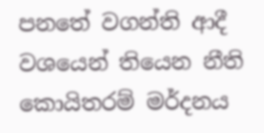පනතේ වගන්ති ආදී වශයෙන් තියෙන නීති කොයිතරම් මර්දනය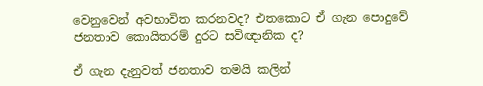වෙනුවෙන් අවභාවිත කරනවද? එතකොට ඒ ගැන පොදුවේ ජනතාව කොයිතරම් දුරට සවිඥානික ද?

ඒ ගැන දැනුවත් ජනතාව තමයි කලින්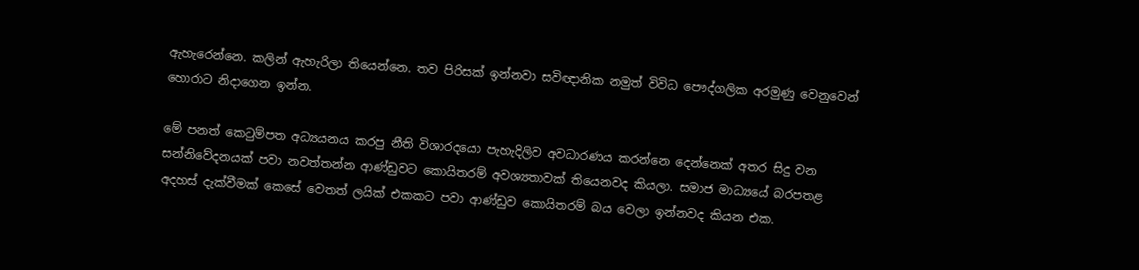ඇහැරෙන්නෙ. කලින් ඇහැරිලා තියෙන්නෙ. තව පිරිසක් ඉන්නවා සවිඥානික නමුත් විවිධ පෞද්ගලික අරමුණු වෙනුවෙන් හොරාට නිදාගෙන ඉන්න.

මේ පනත් කෙටුම්පත අධ්‍යයනය කරපු නීති විශාරදයො පැහැදිලිව අවධාරණය කරන්නෙ දෙන්නෙක් අතර සිදු වන සන්නිවේදනයක් පවා නවත්තන්න ආණ්ඩුවට කොයිතරම් අවශ්‍යතාවක් තියෙනවද කියලා. සමාජ මාධ්‍යයේ බරපතළ අදහස් දැක්වීමක් කෙසේ වෙතත් ලයික් එකකට පවා ආණ්ඩුව කොයිතරම් බය වෙලා ඉන්නවද කියන එක.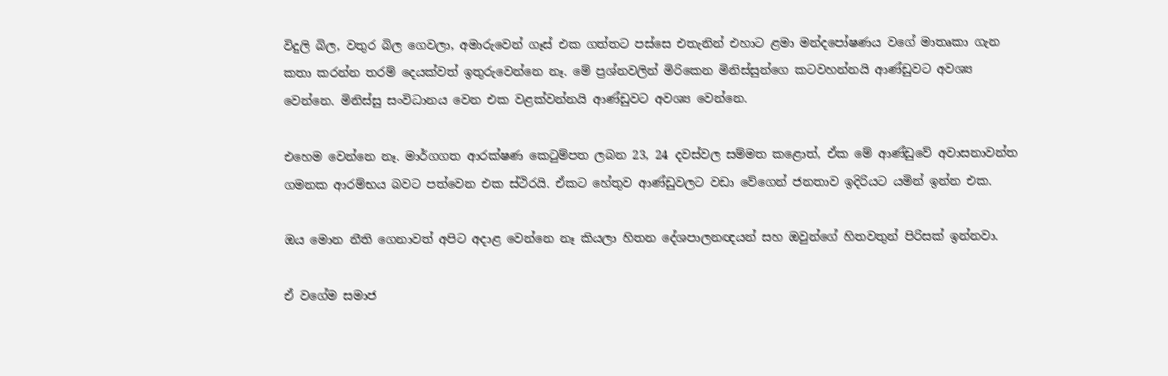විදුලි බිල, වතුර බිල ගෙවලා, අමාරුවෙන් ගෑස් එක ගත්තට පස්සෙ එතැනින් එහාට ළමා මන්දපෝෂණය වගේ මාතෘකා ගැන කතා කරන්න තරම් දෙයක්වත් ඉතුරුවෙන්නෙ නෑ. මේ ප්‍රශ්නවලින් මිරිකෙන මිනිස්සුන්ගෙ කටවහන්නයි ආණ්ඩුවට අවශ්‍ය වෙන්නෙ. මිනිස්සු සංවිධානය වෙන එක වළක්වන්නයි ආණ්ඩුවට අවශ්‍ය වෙන්නෙ.

එහෙම වෙන්නෙ නෑ. මාර්ගගත ආරක්ෂණ කෙටුම්පත ලබන 23, 24 දවස්වල සම්මත කළොත්, ඒක මේ ආණ්ඩුවේ අවාසනාවන්ත ගමනක ආරම්භය බවට පත්වෙන එක ස්ථිරයි. ඒකට හේතුව ආණ්ඩුවලට වඩා වේගෙන් ජනතාව ඉදිරියට යමින් ඉන්න එක.

ඔය මොන නීති ගෙනාවත් අපිට අදාළ වෙන්නෙ නෑ කියලා හිතන දේශපාලනඥයන් සහ ඔවුන්ගේ හිතවතුන් පිරිසක් ඉන්නවා.

ඒ වගේම සමාජ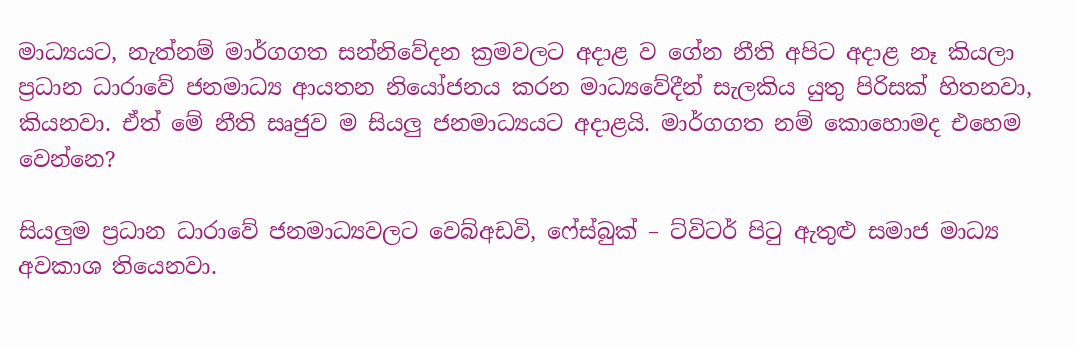මාධ්‍යයට, නැත්නම් මාර්ගගත සන්නිවේදන ක්‍රමවලට අදාළ ව ගේන නීති අපිට අදාළ නෑ කියලා ප්‍රධාන ධාරාවේ ජනමාධ්‍ය ආයතන නියෝජනය කරන මාධ්‍යවේදීන් සැලකිය යුතු පිරිසක් හිතනවා, කියනවා. ඒත් මේ නීති සෘජුව ම සියලු ජනමාධ්‍යයට අදාළයි. මාර්ගගත නම් කොහොමද එහෙම වෙන්නෙ?

සියලුම ප්‍රධාන ධාරාවේ ජනමාධ්‍යවලට වෙබ්අඩවි, ෆේස්බුක් – ට්විටර් පිටු ඇතුළු සමාජ මාධ්‍ය අවකාශ තියෙනවා.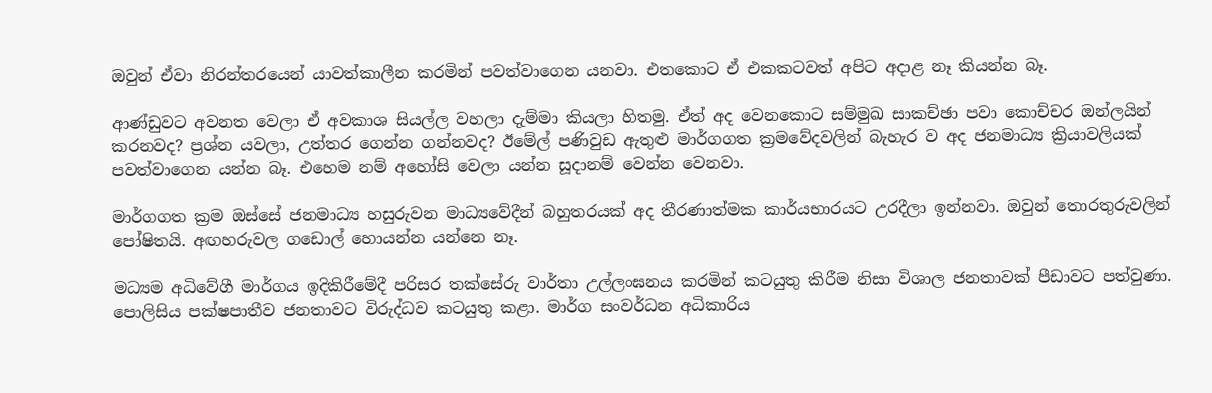ඔවුන් ඒවා නිරන්තරයෙන් යාවත්කාලීන කරමින් පවත්වාගෙන යනවා. එතකොට ඒ එකකටවත් අපිට අදාළ නෑ කියන්න බෑ.

ආණ්ඩුවට අවනත වෙලා ඒ අවකාශ සියල්ල වහලා දැම්මා කියලා හිතමු. ඒත් අද වෙනකොට සම්මුඛ සාකච්ඡා පවා කොච්චර ඔන්ලයින් කරනවද? ප්‍රශ්න යවලා, උත්තර ගෙන්න ගන්නවද? ඊමේල් පණිවුඩ ඇතුළු මාර්ගගත ක්‍රමවේදවලින් බැහැර ව අද ජනමාධ්‍ය ක්‍රියාවලියක් පවත්වාගෙන යන්න බෑ. එහෙම නම් අහෝසි වෙලා යන්න සූදානම් වෙන්න වෙනවා.

මාර්ගගත ක්‍රම ඔස්සේ ජනමාධ්‍ය හසුරුවන මාධ්‍යවේදීන් බහුතරයක් අද තීරණාත්මක කාර්යභාරයට උරදීලා ඉන්නවා. ඔවුන් තොරතුරුවලින් පෝෂිතයි. අඟහරුවල ගඩොල් හොයන්න යන්නෙ නෑ.

මධ්‍යම අධිවේගී මාර්ගය ඉදිකිරීමේදී පරිසර තක්සේරු වාර්තා උල්ලංඝනය කරමින් කටයුතු කිරීම නිසා විශාල ජනතාවක් පීඩාවට පත්වුණා. පොලිසිය පක්ෂපාතීව ජනතාවට විරුද්ධව කටයුතු කළා. මාර්ග සංවර්ධන අධිකාරිය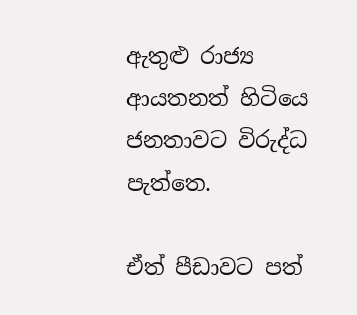ඇතුළු රාජ්‍ය ආයතනත් හිටියෙ ජනතාවට විරුද්ධ පැත්තෙ.

ඒත් පීඩාවට පත්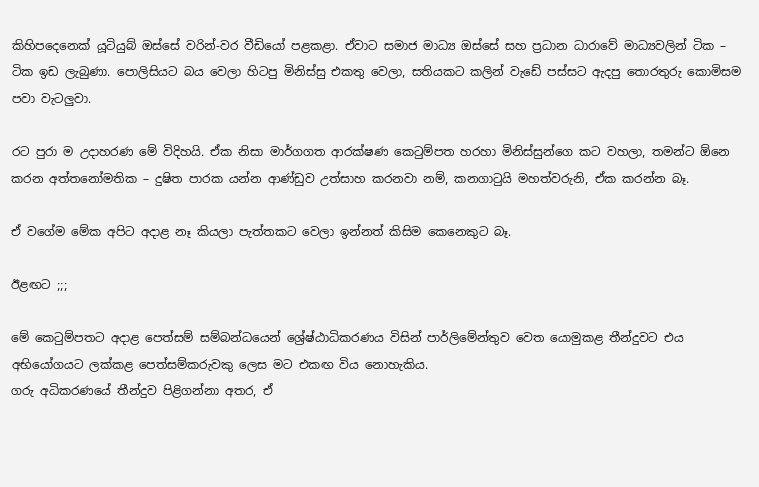කිහිපදෙනෙක් යූටියුබ් ඔස්සේ වරින්-වර වීඩියෝ පළකළා. ඒවාට සමාජ මාධ්‍ය ඔස්සේ සහ ප්‍රධාන ධාරාවේ මාධ්‍යවලින් ටික – ටික ඉඩ ලැබුණා. පොලිසියට බය වෙලා හිටපු මිනිස්සු එකතු වෙලා, සතියකට කලින් වැඩේ පස්සට ඇදපු තොරතුරු කොමිසම පවා වැටලුවා.

රට පුරා ම උදාහරණ මේ විදිහයි. ඒක නිසා මාර්ගගත ආරක්ෂණ කෙටුම්පත හරහා මිනිස්සුන්ගෙ කට වහලා, තමන්ට ඕනෙ කරන අත්තනෝමතික – දුෂිත පාරක යන්න ආණ්ඩුව උත්සාහ කරනවා නම්, කනගාටුයි මහත්වරුනි, ඒක කරන්න බෑ.

ඒ වගේම මේක අපිට අදාළ නෑ කියලා පැත්තකට වෙලා ඉන්නත් කිසිම කෙනෙකුට බෑ.

ඊළඟට ;;;

මේ කෙටුම්පතට අදාළ පෙත්සම් සම්බන්ධයෙන් ශ්‍රේෂ්ඨාධිකරණය විසින් පාර්ලිමේන්තුව වෙත යොමුකළ තීන්දුවට එය අභියෝගයට ලක්කළ පෙත්සම්කරුවකු ලෙස මට එකඟ විය නොහැකිය.
ගරු අධිකරණයේ තීන්දුව පිළිගන්නා අතර, ඒ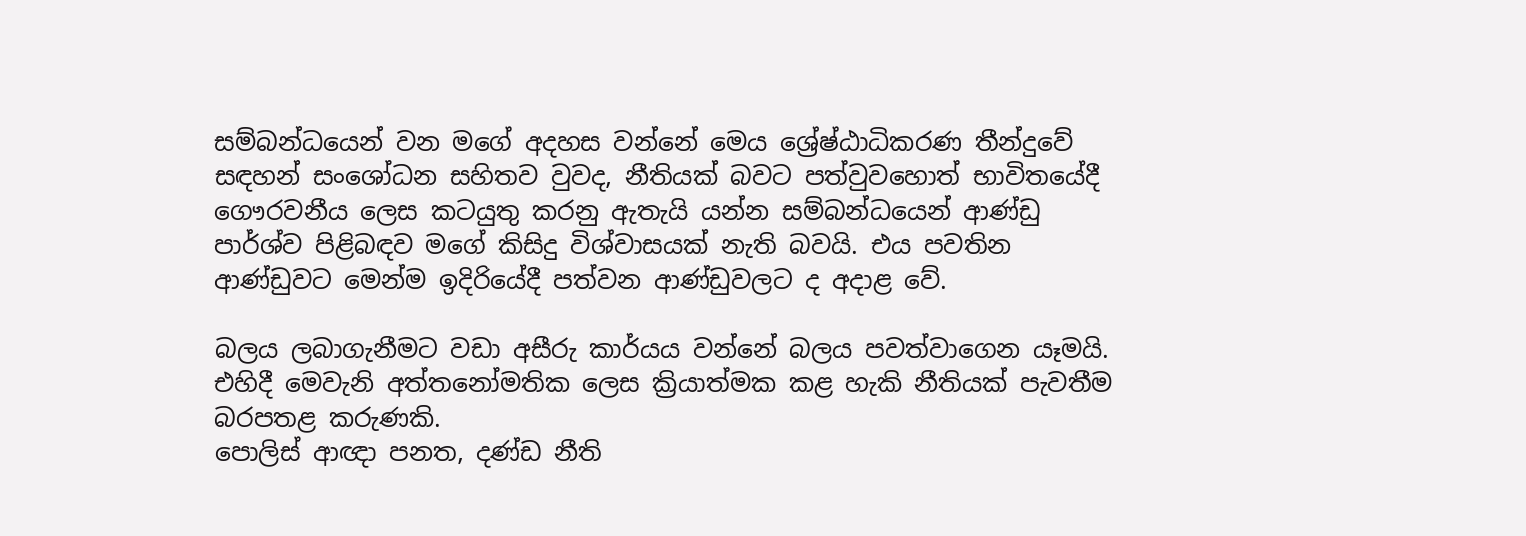සම්බන්ධයෙන් වන මගේ අදහස වන්නේ මෙය ශ්‍රේෂ්ඨාධිකරණ තීන්දුවේ සඳහන් සංශෝධන සහිතව වුවද, නීතියක් බවට පත්වුවහොත් භාවිතයේදී ගෞරවනීය ලෙස කටයුතු කරනු ඇතැයි යන්න සම්බන්ධයෙන් ආණ්ඩු පාර්ශ්ව පිළිබඳව මගේ කිසිදු විශ්වාසයක් නැති බවයි. එය පවතින ආණ්ඩුවට මෙන්ම ඉදිරියේදී පත්වන ආණ්ඩුවලට ද අදාළ වේ.

බලය ලබාගැනීමට වඩා අසීරු කාර්යය වන්නේ බලය පවත්වාගෙන යෑමයි. එහිදී මෙවැනි අත්තනෝමතික ලෙස ක්‍රියාත්මක කළ හැකි නීතියක් පැවතීම බරපතළ කරුණකි.
පොලිස් ආඥා පනත, දණ්ඩ නීති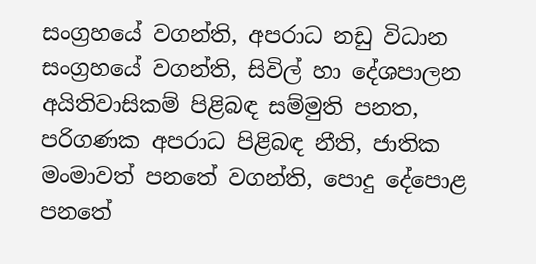සංග්‍රහයේ වගන්ති, අපරාධ නඩු විධාන සංග්‍රහයේ වගන්ති, සිවිල් හා දේශපාලන අයිතිවාසිකම් පිළිබඳ සම්මුති පනත, පරිගණක අපරාධ පිළිබඳ නීති, ජාතික මංමාවත් පනතේ වගන්ති, පොදු දේපොළ පනතේ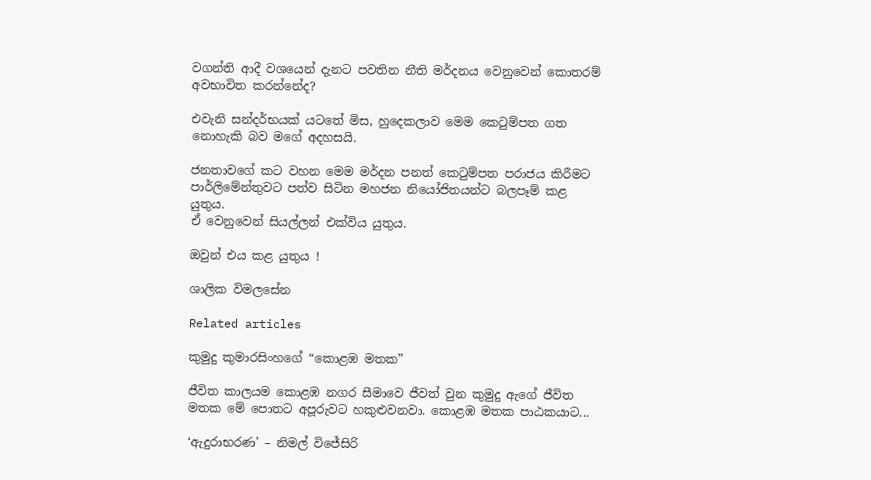වගන්ති ආදී වශයෙන් දැනට පවතින නීති මර්දනය වෙනුවෙන් කොතරම් අවභාවිත කරන්නේද?

එවැනි සන්දර්භයක් යටතේ මිස, හුදෙකලාව මෙම කෙටුම්පත ගත නොහැකි බව මගේ අදහසයි.

ජනතාවගේ කට වහන මෙම මර්දන පනත් කෙටුම්පත පරාජය කිරීමට පාර්ලිමේන්තුවට පත්ව සිටින මහජන නියෝජිතයන්ට බලපෑම් කළ යුතුය.
ඒ වෙනුවෙන් සියල්ලන් එක්විය යුතුය.

ඔවුන් එය කළ යුතුය !

ශාලික විමලසේන

Related articles

කුමුදු කුමාරසිංහගේ “කොළඹ මතක”

ජීවිත කාලයම කොළඹ නගර සීමාවෙ ජීවත් වුන කුමුදු ඇගේ ජීවිත මතක මේ පොතට අපූරුවට හකුළුවනවා. කොළඹ මතක පාඨකයාට...

‘ඇදුරාභරණ’ – නිමල් විජේසිරි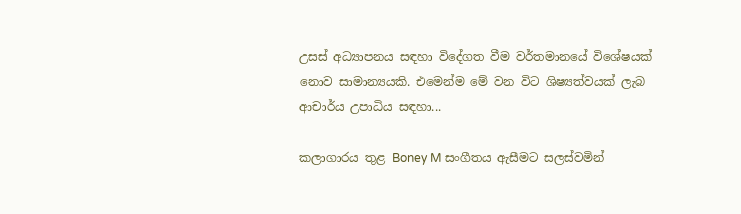උසස් අධ්‍යාපනය සඳහා විදේගත වීම වර්තමානයේ විශේෂයක් නොව සාමාන්‍යයකි. එමෙන්ම මේ වන විට ශිෂ්‍යත්වයක් ලැබ ආචාර්ය උපාධිය සඳහා...

කලාගාරය තුළ Boney M සංගීතය ඇසීමට සලස්වමින්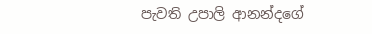පැවති උපාලි ආනන්දගේ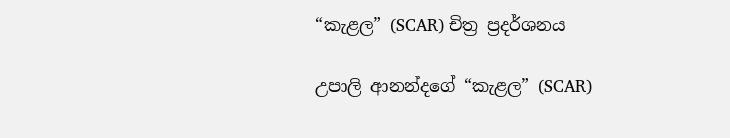“කැළල” (SCAR) චිත්‍ර ප්‍රදර්ශනය

උපාලි ආනන්දගේ “කැළල” (SCAR)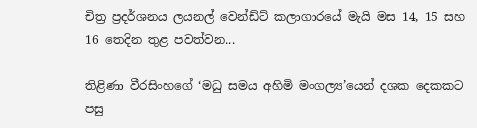චිත්‍ර ප්‍රදර්ශනය ලයනල් වෙන්ඩ්ට් කලාගාරයේ මැයි මස 14, 15 සහ 16 තෙදින තුළ පවත්වන...

තිළිණා වීරසිංහගේ ‘මධු සමය අහිමි මංගල්‍ය’යෙන් දශක දෙකකට පසු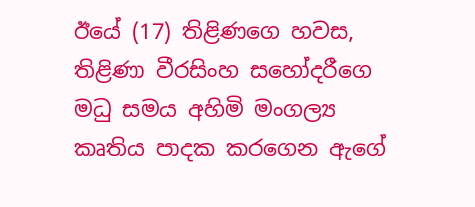ඊයේ (17) තිළිණගෙ හවස, තිළිණා වීරසිංහ සහෝදරීගෙ මධු සමය අහිමි මංගල්‍ය කෘතිය පාදක කරගෙන ඇගේ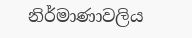නිර්මාණාවලිය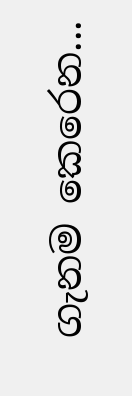ගැනම කෙරෙන...